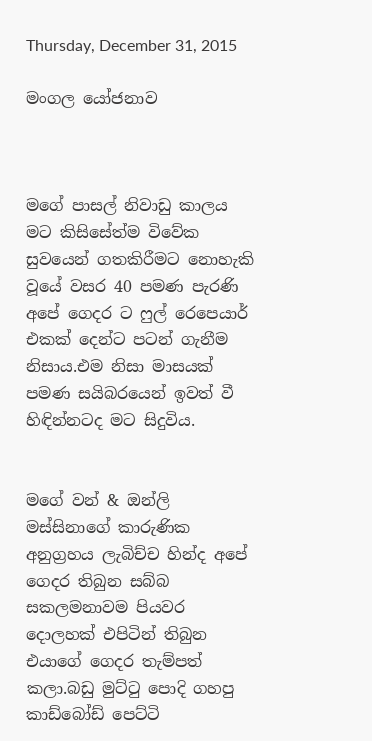Thursday, December 31, 2015

මංගල යෝජනාව



මගේ පාසල් නිවාඩු කාලය මට කිසිසේත්ම විවේක සුවයෙන් ගතකිරීමට නොහැකි වූයේ වසර 40 පමණ පැරණි අපේ ගෙදර ට ෆුල් රෙපෙයාර් එකක් දෙන්ට පටන් ගැනීම නිසාය.එම නිසා මාසයක් පමණ සයිබරයෙන් ඉවත් වී හිඳින්නටද මට සිදුවිය.


මගේ වන් & ඔන්ලි මස්සිනාගේ කාරුණික අනුග්‍රහය ලැබිච්ච හින්ද අපේ ගෙදර තිබුන සබ්බ සකලමනාවම පියවර දොලහක් එපිටින් තිබුන එයාගේ ගෙදර තැම්පත් කලා.බඩු මුට්ටු පොදි ගහපු කාඩ්බෝඩ් පෙට්ටි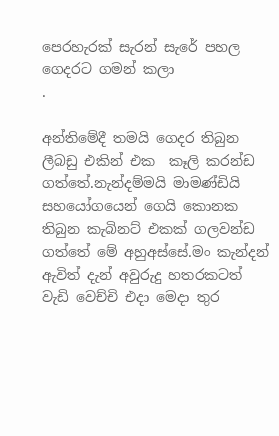පෙරහැරක් සැරන් සැරේ පහල ගෙදරට ගමන් කලා
.

අන්තිමේදී තමයි ගෙදර තිබුන ලීබඩු එකින් එක  කෑලි කරන්ඩ ගත්තේ.නැන්දම්මයි මාමණ්ඩියි සහයෝගයෙන් ගෙයි කොනක තිබුන කැබිනට් එකක් ගලවන්ඩ ගත්තේ මේ අහුඅස්සේ.මං කැන්දන් ඇවිත් දැන් අවුරුදු හතරකටත් වැඩි වෙච්චි එදා මෙදා තුර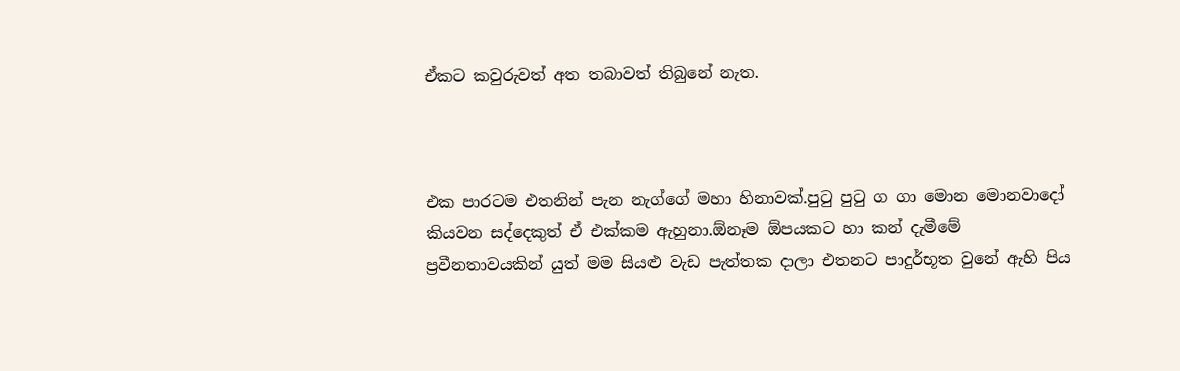ඒකට කවුරුවත් අත තබාවත් තිබුනේ නැත.



එක පාරටම එතනින් පැන නැග්ගේ මහා හිනාවක්.පුටු පුටු ග ගා මොන මොනවාදෝ කියවන සද්දෙකුත් ඒ එක්කම ඇහුනා.ඕනෑම ඕපයකට හා කන් දැමීමේ ප්‍රවීනතාවයකින් යුත් මම සියළු වැඩ පැත්තක දාලා එතනට පාදුර්භූත වුනේ ඇහි පිය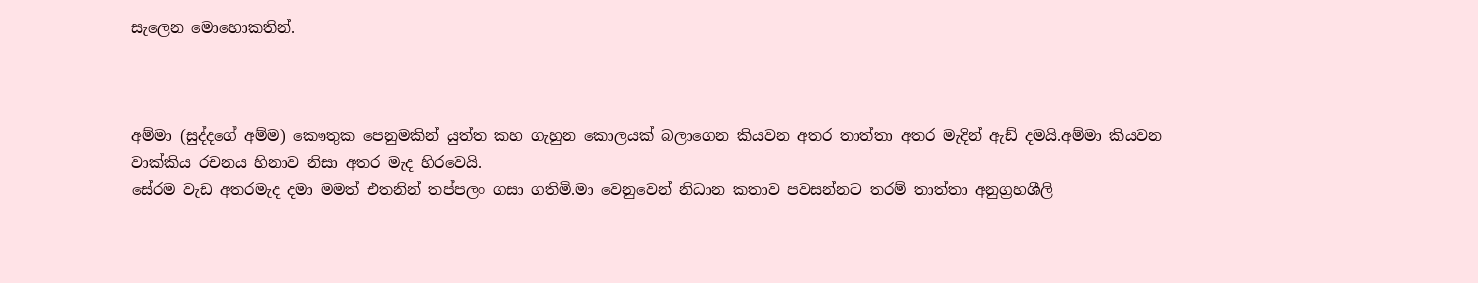සැලෙන මොහොකතින්.



අම්මා (සුද්දගේ අම්ම) කෞතුක පෙනුමකින් යුත්ත කහ ගැහුන කොලයක් බලාගෙන කියවන අතර තාත්තා අතර මැදින් ඇඩ් දමයි.අම්මා කියවන වාක්කිය රචනය හිනාව නිසා අතර මැද හිරවෙයි.
සේරම වැඩ අතරමැද දමා මමත් එතනින් තප්පලං ගසා ගතිමි.මා වෙනුවෙන් නිධාන කතාව පවසන්නට තරම් තාත්තා අනුග්‍රහශීලි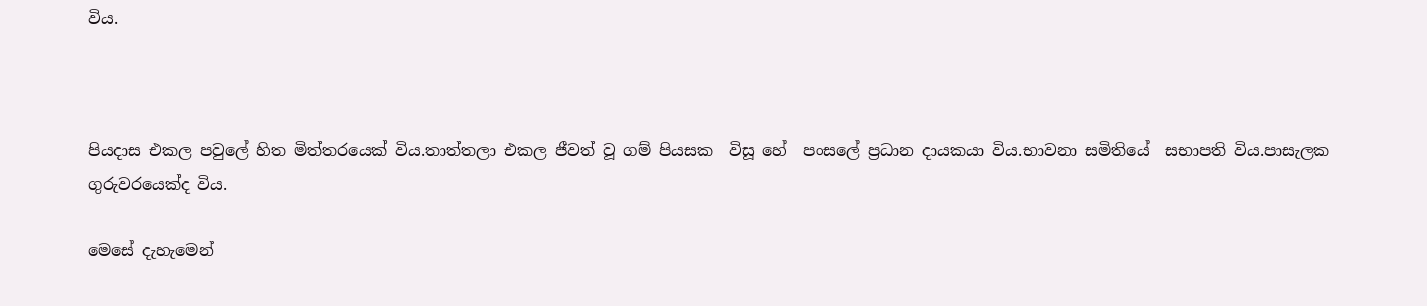විය.



පියදාස එකල පවුලේ හිත මිත්තරයෙක් විය.තාත්තලා එකල ජීවත් වූ ගම් පියසක  විසූ හේ  පංසලේ ප්‍රධාන දායකයා විය.භාවනා සමිතියේ  සභාපති විය.පාසැලක ගුරුවරයෙක්ද විය.

මෙසේ දැහැමෙන්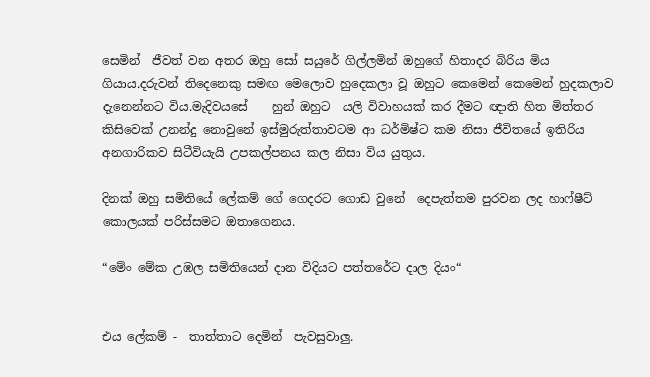සෙමින්  ජීවත් වන අතර ඔහු සෝ සයුරේ ගිල්ලමින් ඔහුගේ හිතාදර බිරිය මිය ගියාය.දරුවන් තිදෙනෙකු සමඟ මෙලොව හුදෙකලා වූ ඔහුට කෙමෙන් කෙමෙන් හුදකලාව දැනෙන්නට විය.මැදිවයසේ    හුන් ඔහුට  යලි විවාහයක් කර දීමට ඥාති හිත මිත්තර කිසිවෙක් උනන්දු නොවුනේ ඉස්මුරුත්තාවටම ආ ධර්මිෂ්ට කම නිසා ජීවිතයේ ඉතිරිය අනගාරිකව සිටීවියැයි උපකල්පනය කල නිසා විය යුතුය.

දිනක් ඔහු සමිතියේ ලේකම් ගේ ගෙදරට ගොඩ වුනේ  දෙපැත්තම පුරවන ලද හාෆ්ෂීට් කොලයක් පරිස්සමට ඔතාගෙනය.

“මේං මේක උඹල සමිතියෙන් දාන විදියට පත්තරේට දාල දියං“


එය ලේකම් -  තාත්තාට දෙමින්  පැවසුවාලු.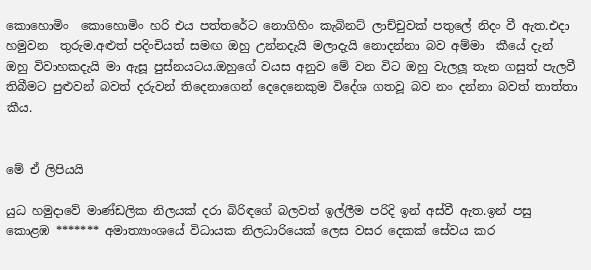කොහොමිං  කොහොමිං හරි එය පත්තරේට නොගිහිං කැබිනට් ලාච්චුවක් පතුලේ නිදං වී ඇත.එදා හමුවන  තුරුම.අළුත් පදිංචියත් සමඟ ඔහු උන්නදැයි මලාදැයි නොදන්නා බව අම්මා  කීයේ දැන් ඔහු විවාහකදැයි මා ඇසූ පුස්නයටය.ඔහුගේ වයස අනුව මේ වන විට ඔහු වැලලූ තැන ගසුත් පැලවී තිබීමට පුළුවන් බවත් දරුවන් තිදෙනාගෙන් දෙදෙනෙකුම විදේශ ගතවූ බව නං දන්නා බවත් තාත්තා කීය.


මේ ඒ ලිපියයි

යුධ හමුදාවේ මාණ්ඩලික නිලයක් දරා බිරිඳගේ බලවත් ඉල්ලීම පරිදි ඉන් අස්වී ඇත.ඉන් පසු කොළඹ ******* අමාත්‍යාංශයේ විධායක නිලධාරියෙක් ලෙස වසර දෙකක් සේවය කර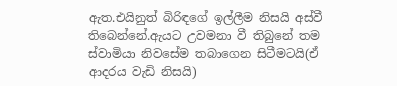ඇත.එයිනුත් බිරිඳගේ ඉල්ලීම නිසයි අස්වී තිබෙන්නේ.ඇයට උවමනා වී තිබුනේ තම ස්වාමියා නිවසේම තබාගෙන සිටීමටයි(ඒ ආදරය වැඩි නිසයි)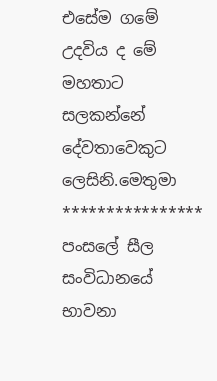එසේම ගමේ උදවිය ද මේ මහතාට සලකන්නේ දේවතාවෙකුට ලෙසිනි.මෙතුමා **************** පංසලේ සීල සංවිධානයේ භාවනා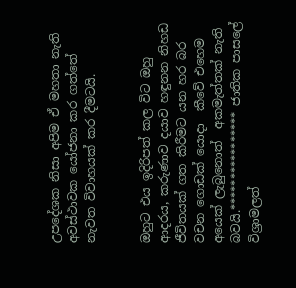උපදේශක නිසා අපිම ඒ මහතා නැති අවස්ථාවක යෝජනා කර ගත්තේ නැවත විවාහයක් කර දීමටයි.


ඔහුට එය ඉදිරිපත් කල විට ඔහු  ආදරය, කරුණාව දයාව හඳුනන නිහඩ ජීවිතයක් ගත කිරීමට යන හර බර වචන ගොඩක් යොදා  කීවේ එහෙම අයෙක් ලැබුනොත්  අකමැත්තක් නැති බවයි.**************** ජාතික පාසලේ විශ්‍රාමලත්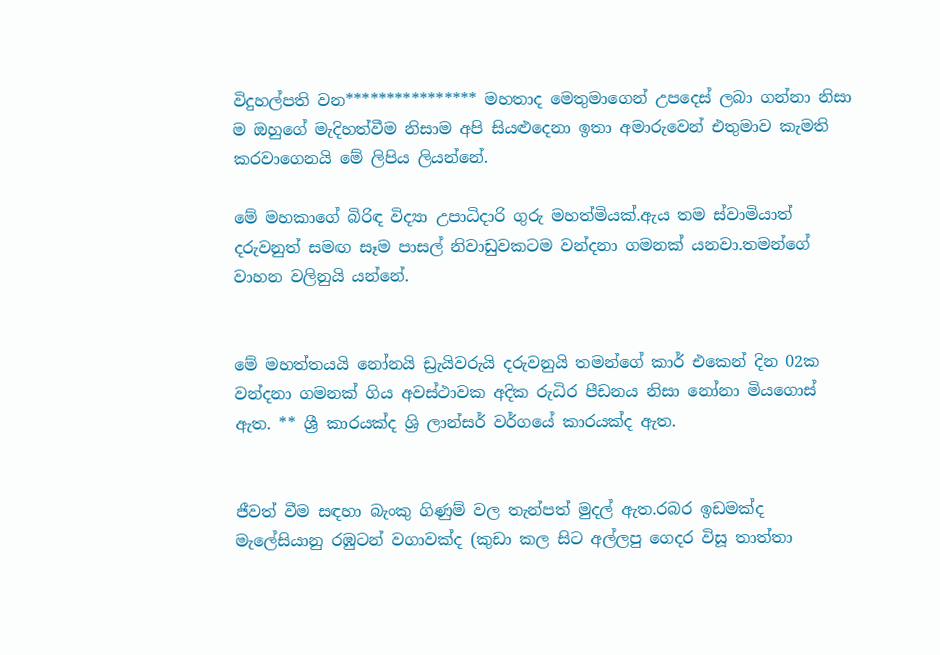විදුහල්පති වන**************** මහතාද මෙතුමාගෙන් උපදෙස් ලබා ගන්නා නිසා ම ඔහුගේ මැදිහත්වීම නිසාම අපි සියළුදෙනා ඉතා අමාරුවෙන් එතුමාව කැමති කරවාගෙනයි මේ ලිපිය ලියන්නේ.

මේ මහකාගේ බිරිඳ විද්‍යා උපාධිදාරි ගුරු මහත්මියක්.ඇය තම ස්වාමියාත් දරුවනුත් සමඟ සෑම පාසල් නිවාඩුවකටම වන්දනා ගමනක් යනවා.තමන්ගේ වාහන වලිනුයි යන්නේ.


මේ මහත්තයයි නෝනයි ඩ්‍රැයිවරුයි දරුවනුයි තමන්ගේ කාර් එකෙන් දින 02ක වන්දනා ගමනක් ගිය අවස්ථාවක අදික රුධිර පීඩනය නිසා නෝනා මියගොස් ඇත. ** ශ්‍රී කාරයක්ද ශ්‍රි ලාන්සර් වර්ගයේ කාරයක්ද ඇත.


ජීවත් වීම සඳහා බැංකු ගිණුම් වල තැන්පත් මුදල් ඇත.රබර ඉඩමක්ද මැලේසියානු රඹුටන් වගාවක්ද (කුඩා කල සිට අල්ලපු ගෙදර විසූ තාත්තා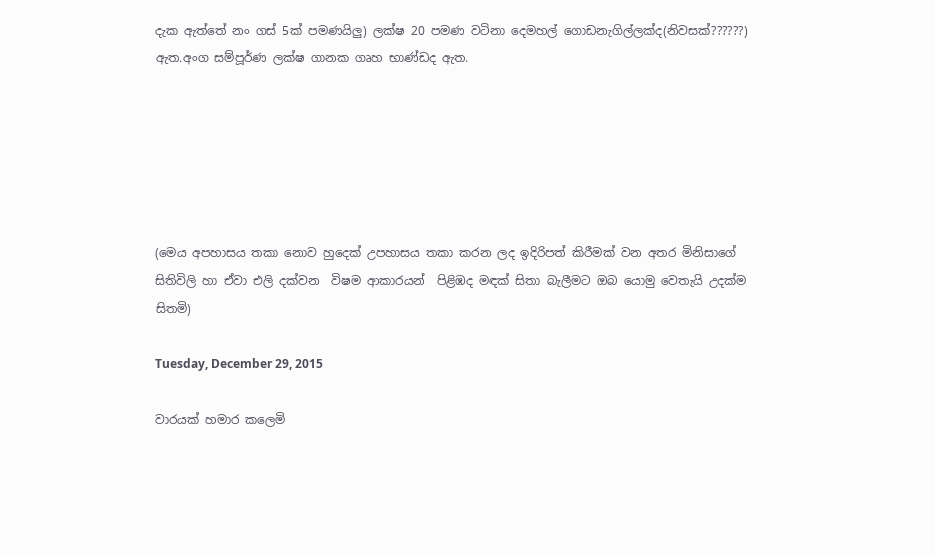දැක ඇත්තේ නං ගස් 5ක් පමණයිලු) ලක්ෂ 20 පමණ වටිනා දෙමහල් ගොඩනැගිල්ලක්ද(නිවසක්??????) ඇත.අංග සම්පූර්ණ ලක්ෂ ගානක ගෘහ භාණ්ඩද ඇත.






(මෙය අපහාසය තකා නොව හුදෙක් උපහාසය තකා කරන ලද ඉදිරිපත් කිරීමක් වන අතර මිනිසාගේ සිතිවිලි හා ඒවා එලි දක්වන  විෂම ආකාරයන්  පිළිඹද මඳක් සිතා බැලීමට ඔබ යොමු වෙතැයි උදක්ම සිතමි)

Tuesday, December 29, 2015

වාරයක් හමාර කලෙමි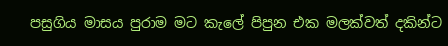පසුගිය මාසය පුරාම මට කැලේ පිපුන එක මලක්වත් දකින්ට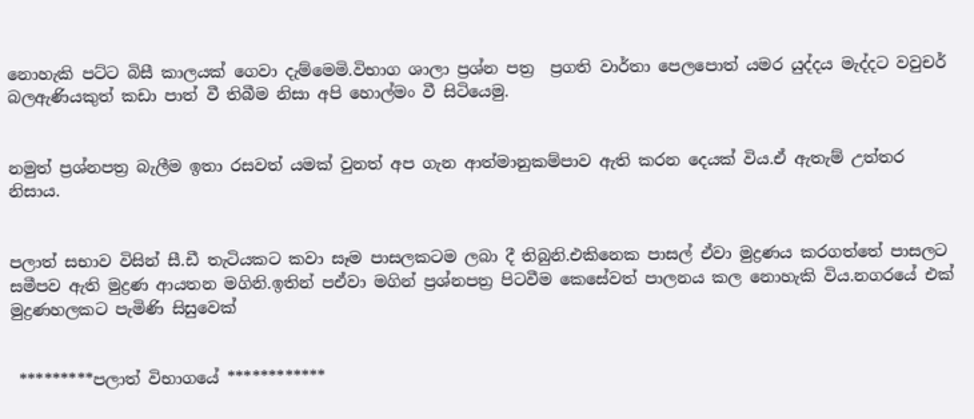නොහැකි පට්ට බිසී කාලයක් ගෙවා දැම්මෙමි.විභාග ශාලා ප්‍රශ්න පත්‍ර  ප්‍රගති වාර්තා පෙලපොත් යමර යුද්දය මැද්දට වවුචර් බලඇණියකුත් කඩා පාත් වී තිබීම නිසා අපි හොල්මං වී සිටියෙමු.


නමුත් ප්‍රශ්නපත්‍ර බැලීම ඉතා රසවත් යමක් වුනත් අප ගැන ආත්මානුකම්පාව ඇති කරන දෙයක් විය.ඒ ඇතැම් උත්තර නිසාය.


පලාත් සභාව විසින් සී.ඩී තැටියකට කවා සෑම පාසලකටම ලබා දී තිබුනි.එකිනෙක පාසල් ඒවා මුද්‍රණය කරගත්තේ පාසලට සමීපව ඇති මුද්‍රණ ආයතන මගිනි.ඉතින් පඒවා මගින් ප්‍රශ්නපත්‍ර පිටවීම කෙසේවත් පාලනය කල නොහැකි විය.නගරයේ එක් මුද්‍රණහලකට පැමිණි සිසුවෙක්


 *********පලාත් විභාගයේ ************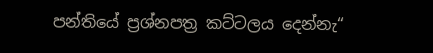පන්තියේ ප්‍රශ්නපත්‍ර කට්ටලය දෙන්නැ“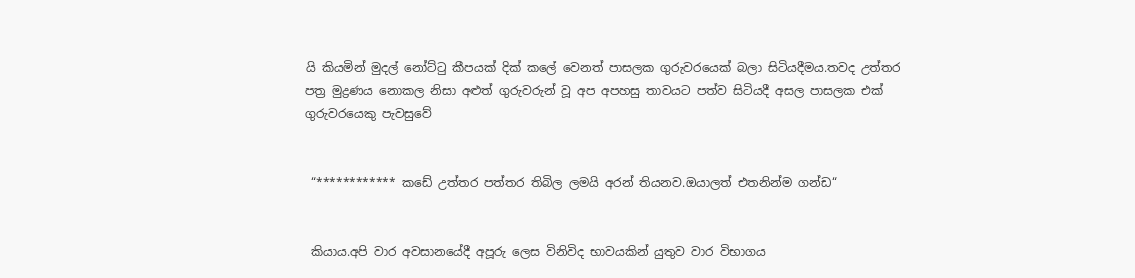යි කියමින් මුදල් නෝට්ටු කීපයක් දික් කලේ වෙනත් පාසලක ගුරුවරයෙක් බලා සිටියදීමය.තවද උත්තර පත්‍ර මුද්‍රණය නොකල නිසා අළුත් ගුරුවරුන් වූ අප අපහසු තාවයට පත්ව සිටියදී අසල පාසලක එක් ගුරුවරයෙකු පැවසුවේ


 “************ කඩේ උත්තර පත්තර තිබිල ලමයි අරන් තියනව.ඔයාලත් එතනින්ම ගන්ඩ“


 කියාය.අපි වාර අවසානයේදී අපූරු ලෙස විනිවිද භාවයකින් යුතුව වාර විභාගය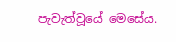පැවැත්වූයේ මෙසේය.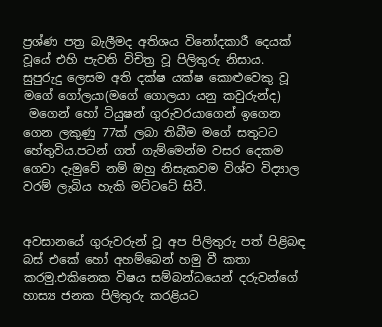ප්‍රශ්ණ පත්‍ර බැලීමද අතිශය විනෝදකාරී දෙයක් වූයේ එහි පැවති විචිත්‍ර වූ පිලිතුරු නිසාය.
සුපුරුදු ලෙසම අති දක්ෂ යක්ෂ කොළුවෙකු වූ මගේ ගෝලයා(මගේ ගොලයා යනු කවුරුන්ද)
 මගෙන් හෝ ටියුෂන් ගුරුවරයාගෙන් ඉගෙන ගෙන ලකුණු 77ක් ලබා තිබීම මගේ සතුටට හේතුවිය.පටන් ගත් ගැම්මෙන්ම වසර දෙකම ගෙවා දැමුවේ නම් ඔහු නිසැකවම විශ්ව විද්‍යාල වරම් ලැබිය හැකි මට්ටටේ සිටී.


අවසානයේ ගුරුවරුන් වූ අප පිලිතුරු පත් පිළිබඳ බස් එකේ හෝ අහම්බෙන් හමු වී කතා කරමු.එකිනෙක විෂය සම්බන්ධයෙන් දරුවන්ගේ හාස්‍ය ජනක පිලිතුරු කරළියට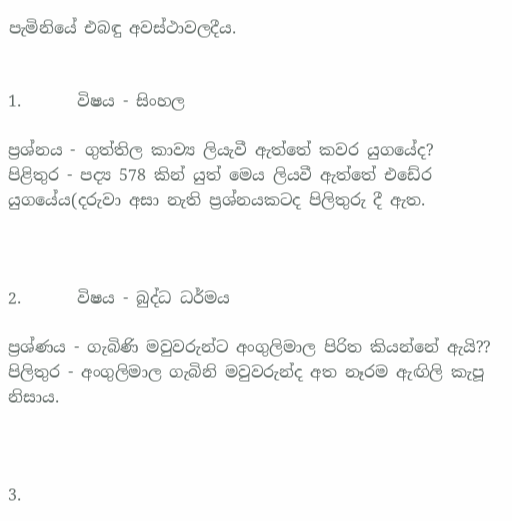පැමිනියේ එබඳු අවස්ථාවලදීය.


1.       විෂය - සිංහල

ප්‍රශ්නය - ගුත්තිල කාව්‍ය ලියැවී ඇත්තේ කවර යුගයේද?
පිළිතුර - පද්‍ය 578 කින් යුත් මෙය ලියවී ඇත්තේ එඩේර යුගයේය(දරුවා අසා නැති ප්‍රශ්නයකටද පිලිතුරු දී ඇත.



2.       විෂය - බුද්ධ ධර්මය

ප්‍රශ්ණය - ගැබිණි මවුවරුන්ට අංගුලිමාල පිරිත කියන්නේ ඇයි??
පිලිතුර - අංගුලිමාල ගැබිනි මවුවරුන්ද අත නෑරම ඇඟිලි කැපූ නිසාය.



3.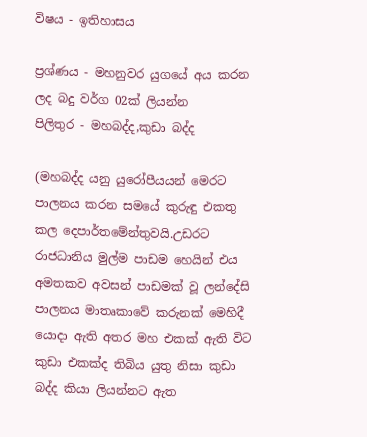විෂය - ඉතිහාසය

ප්‍රශ්ණය - මහනුවර යුගයේ අය කරන ලද බදු වර්ග 02ක් ලියන්න
පිලිතුර - මහබද්ද,කුඩා බද්ද

(මහබද්ද යනු යුරෝපීයයන් මෙරට පාලනය කරන සමයේ කුරුඳු එකතු කල දෙපාර්තමේන්තුවයි.උඩරට රාජධානිය මුල්ම පාඩම හෙයින් එය අමතකව අවසන් පාඩමක් වූ ලන්දේසි පාලනය මාතෘකාවේ කරුනක් මෙහිදී යොදා ඇති අතර මහ එකක් ඇති විට කුඩා එකක්ද තිබිය යුතු නිසා කුඩා බද්ද කියා ලියන්නට ඇත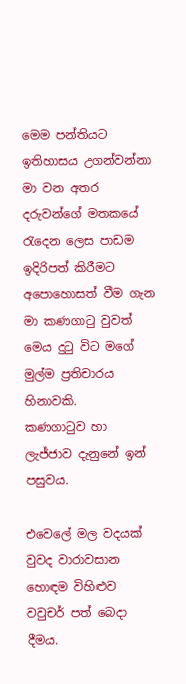මෙම පන්තියට ඉතිහාසය උගන්වන්නා මා වන අතර දරුවන්ගේ මතකයේ රැදෙන ලෙස පාඩම ඉදිරිපත් කිරීමට අපොහොසත් වීම ගැන මා කණගාටු වුවත් මෙය දුටු විට මගේ මුල්ම ප්‍රතිචාරය හිනාවකි.
කණගාටුව හා ලැජ්ජාව දැනුනේ ඉන් පසුවය.

එවෙලේ මල වදයක් වුවද වාරාවසාන හොඳම විහිළුව වවුචර් පත් බෙදා දීමය.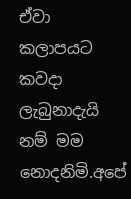ඒවා කලාපයට කවදා ලැබුනාදැයි නම් මම නොදනිමි.අපේ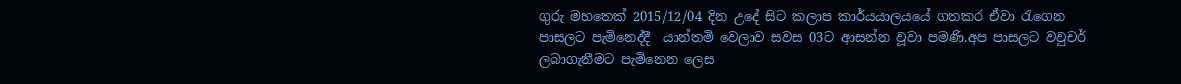ගුරු මහතෙක් 2015/12/04 දින උදේ සිට කලාප කාර්යයාලයයේ ගතකර ඒවා රැගෙන පාසලට පැමිනෙද්දී  යාන්තමි වෙලාව සවස 03ට ආසන්න වූවා පමණි.අප පාසලට වවුචර් ලබාගැනීමට පැමිනෙන ලෙස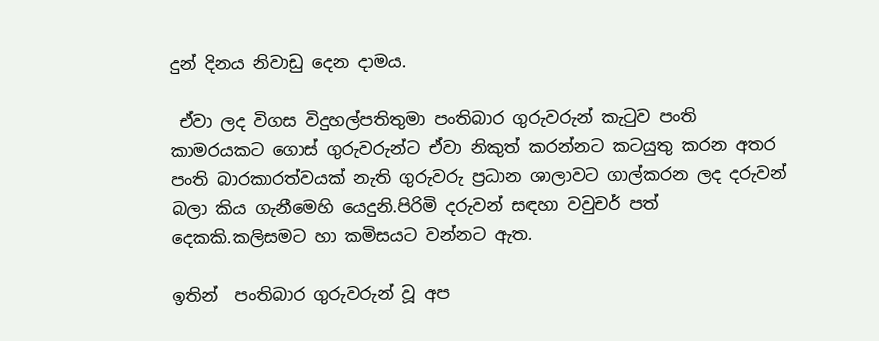දුන් දිනය නිවාඩු දෙන දාමය.

 ඒවා ලද විගස විදුහල්පතිතුමා පංතිබාර ගුරුවරුන් කැටුව පංති කාමරයකට ගොස් ගුරුවරුන්ට ඒවා නිකුත් කරන්නට කටයුතු කරන අතර පංති බාරකාරත්වයක් නැති ගුරුවරු ප්‍රධාන ශාලාවට ගාල්කරන ලද දරුවන් බලා කිය ගැනීමෙහි යෙදුනි.පිරිමි දරුවන් සඳහා වවුචර් පත් දෙකකි.කලිසමට හා කමිසයට වන්නට ඇත.

ඉතින්  පංතිබාර ගුරුවරුන් වූ අප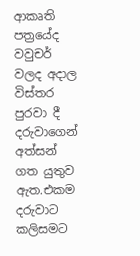ආකෘති පත්‍රයේද වවුචර් වලද අදාල විස්තර පුරවා දී  දරුවාගෙන් අත්සන් ගත යුතුව ඇත.එකම දරුවාට කලිසමට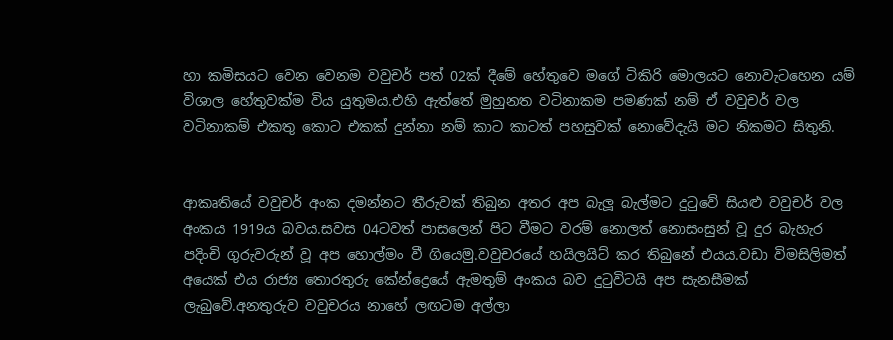හා කමිසයට වෙන වෙනම වවුචර් පත් 02ක් දීමේ හේතුවෙ මගේ ටිකිරි මොලයට නොවැටහෙන යම් විශාල හේතුවක්ම විය යුතුමය.එහි ඇත්තේ මුහුනත වටිනාකම පමණක් නම් ඒ වවුචර් වල වටිනාකම් එකතු කොට එකක් දුන්නා නම් කාට කාටත් පහසුවක් නොවේදැයි මට නිකමට සිතුනි.


ආකෘතියේ වවුචර් අංක දමන්නට තීරුවක් තිබුන අතර අප බැලූ බැල්මට දුටුවේ සියළු වවුචර් වල අංකය 1919ය බවය.සවස 04ටවත් පාසලෙන් පිට වීමට වරම් නොලත් නොසංසුන් වූ දුර බැහැර පදිංචි ගුරුවරුන් වූ අප හොල්මං වී ගියෙමු.වවුචරයේ හයිලයිට් කර තිබුනේ එයය.වඩා විමසිලිමත් අයෙක් එය රාජ්‍ය තොරතුරු කේන්ද්‍රෙයේ ඇමතුම් අංකය බව දුටුවිටයි අප සැනසීමක් ලැබුවේ.අනතුරුව වවුචරය නාහේ ලඟටම අල්ලා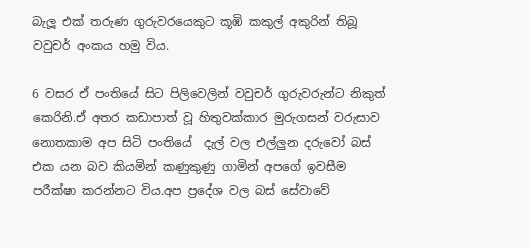බැලූ එක් තරුණ ගුරුවරයෙකුට කූඹි කකුල් අකුරින් තිබූ වවුචර් අංකය හමු විය.

6 වසර ඒ පංතියේ සිට පිලිවෙලින් වවුචර් ගුරුවරුන්ට නිකුත් කෙරිනි.ඒ අතර කඩාපාත් වූ හිතුවක්කාර මුරුගසන් වරුසාව නොතකාම අප සිටි පංතියේ  දැල් වල එල්ලුන දරුවෝ බස් එක යන බව කියමින් කණුකුණු ගාමින් අපගේ ඉවසීම පරීක්ෂා කරන්නට විය.අප ප්‍රදේශ වල බස් සේවාවේ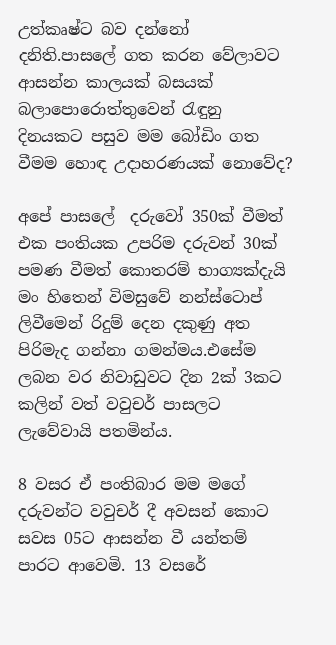උත්කෘෂ්ට බව දන්නෝ දනිති.පාසලේ ගත කරන වේලාවට ආසන්න කාලයක් බසයක් බලාපොරොත්තුවෙන් රැඳුනු දිනයකට පසුව මම බෝඩිං ගත වීමම හොඳ උදාහරණයක් නොවේද?

අපේ පාසලේ  දරුවෝ 350ක් වීමත් එක පංතියක උපරිම දරුවන් 30ක් පමණ වීමත් කොතරම් භාග්‍යක්දැයි මං හිතෙන් විමසුවේ නන්ස්ටොප් ලිවීමෙන් රිදුම් දෙන දකුණු අත පිරිමැද ගන්නා ගමන්මය.එසේම ලබන වර නිවාඩුවට දින 2ක් 3කට කලින් වත් වවුචර් පාසලට ලැවේවායි පතමින්ය.

8 වසර ඒ පංතිබාර මම මගේ‍ දරුවන්ට වවුචර් දී අවසන් කොට සවස 05ට ආසන්න වී යන්තම් පාරට ආවෙමි. 13 වසරේ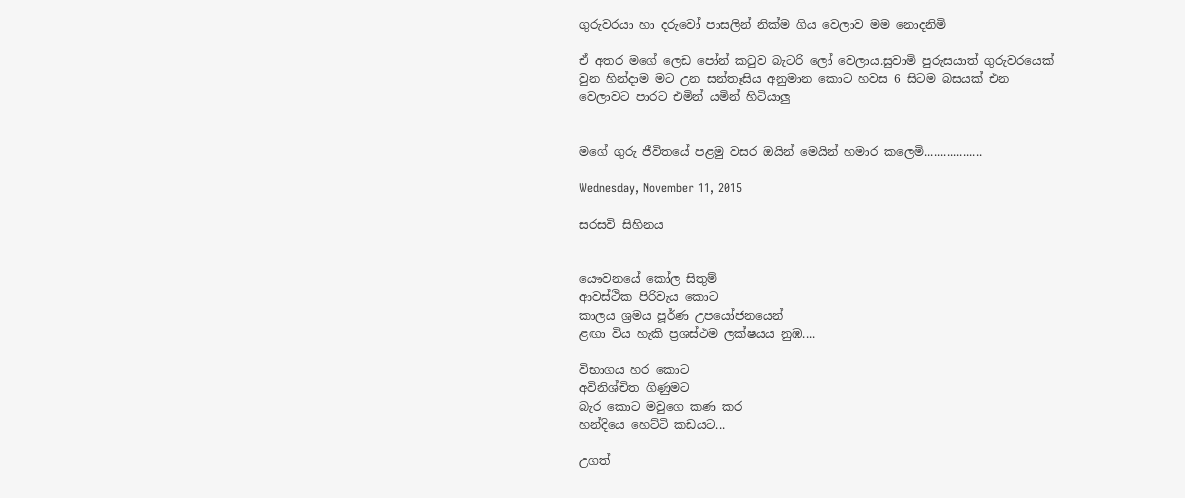ගුරුවරයා හා දරුවෝ පාසලින් නික්ම ගිය වෙලාව මම නොදනිමි

ඒ අතර මගේ ලෙඩ පෝන් කටුව බැටරි ලෝ වෙලාය.සුවාමි පුරුසයාත් ගුරුවරයෙක් වුන හින්දාම මට උන සන්තෑසිය අනුමාන කොට හවස 6 සිටම බසයක් එන වෙලාවට පාරට එමින් යමින් හිටියාලු


මගේ ගුරු ජීවිතයේ පළමු වසර ඔයින් මෙයින් හමාර කලෙමි..................

Wednesday, November 11, 2015

සරසවි සිහිනය


යෞවනයේ කෝල සිතුම්
ආවස්ථික පිරිවැය කොට
කාලය ශ්‍රමය පූර්ණ උපයෝජනයෙන්
ළඟා විය හැකි ප්‍රශස්ථම ලක්ෂයය නුඹ....

විභාගය හර කොට
අවිනිශ්චිත ගිණුමට
බැර කොට මවුගෙ කණ කර
හන්දියෙ හෙට්ටි කඩයට...

උගත්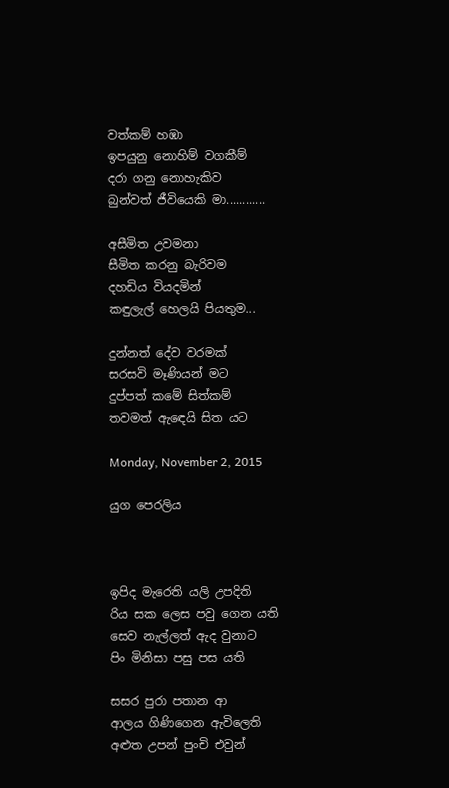වත්කම් හඹා
ඉපයුනු නොහිම් වගකීම්
දරා ගනු නොහැකිව
බුන්වත් ජීවියෙකි මා............

අසීමිත උවමනා
සීමිත කරනු බැරිවම
දහඩිය වියදමින්
කඳුලැල් හෙලයි පියතුම...

දුන්නත් දේව වරමක්
සරසවි මෑණියන් මට
දුප්පත් කමේ සිත්කම්
තවමත් ඇඳෙයි සිත යට

Monday, November 2, 2015

යුග පෙරලිය



ඉපිද මැරෙති යලි උපදිති
රිය සක ලෙස පවු ගෙන යති
සෙව නැල්ලත් ඇද වුනාට
පිං මිනිසා පසු පස යති

සසර පුරා පතාන ආ
ආලය ගිණිගෙන ඇවිලෙති
අළුත උපන් පුංචි එවුන්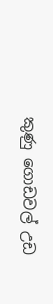කුණු ගොඩවල් උඩ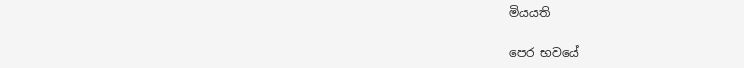මියයති

පෙර භවයේ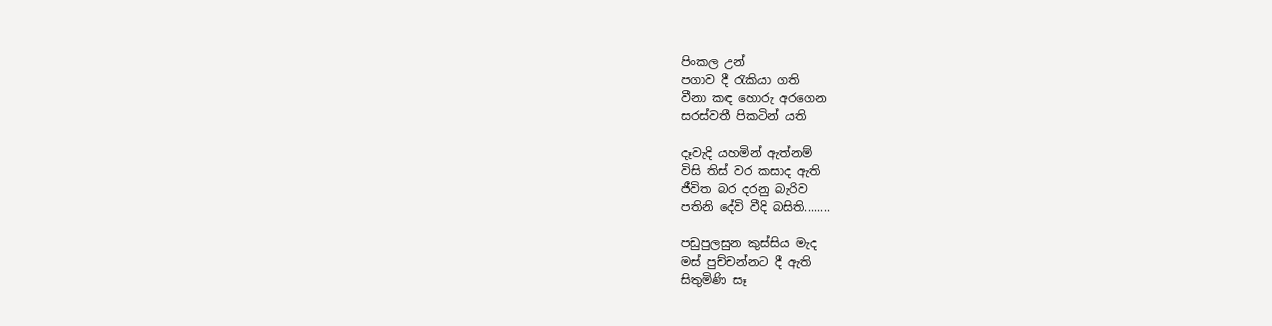පිංකල උන්
පගාව දී රැකියා ගති
වීනා කඳ හොරු අරගෙන
සරස්වතී පිකටින් යති

දෑවැදි යහමින් ඇත්නම්
විසි තිස් වර කසාද ඇති
ජීවිත බර දරනු බැරිව
පතිනි දේවි වීදි බසිති........

පඩුපුලසුන කුස්සිය මැද
මස් පුච්චන්නට දී ඇති
සිතුමිණි සෑ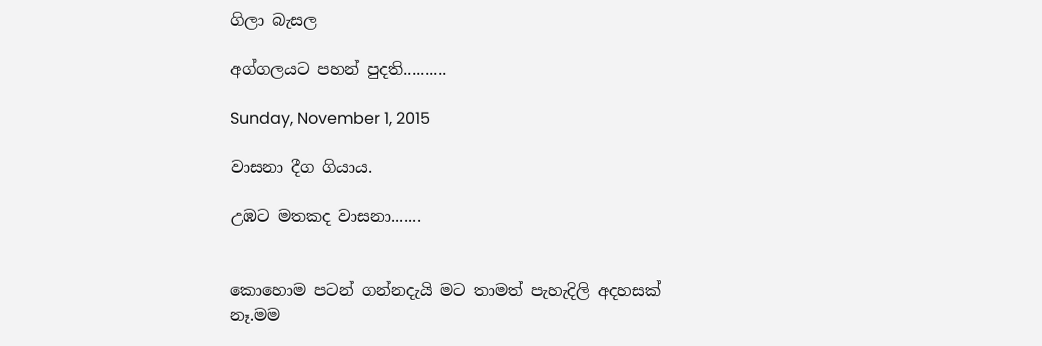ගිලා බැසල

අග්ගලයට පහන් පුදති..........

Sunday, November 1, 2015

වාසනා දීග ගියාය.

උඹට මතකද වාසනා.......


කොහොම පටන් ගන්නදැයි මට තාමත් පැහැදිලි අදහසක් නෑ.මම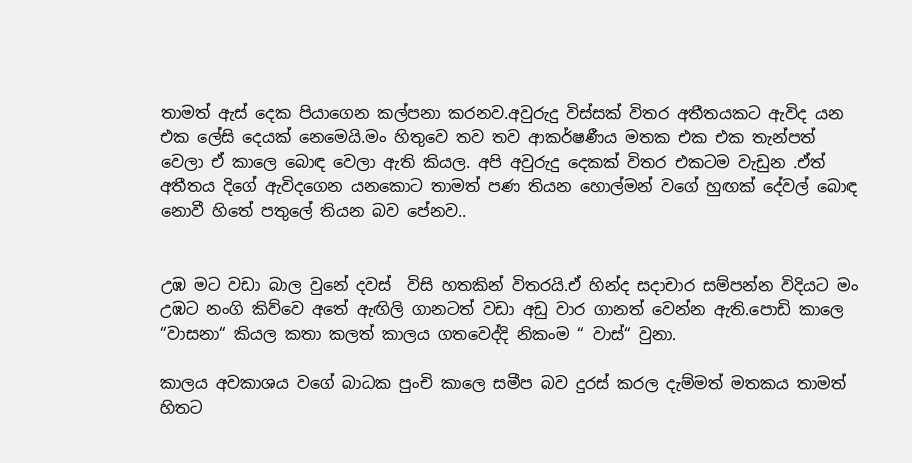තාමත් ඇස් දෙක පියාගෙන කල්පනා කරනව.අවුරුදු විස්සක් විතර අතීතයකට ඇවිද යන එක ලේසි දෙයක් නෙමෙයි.මං හිතුවෙ තව තව ආකර්ෂණීය මතක එක එක තැන්පත් වෙලා ඒ කාලෙ බොඳ වෙලා ඇති කියල. අපි අවුරුදු දෙකක් විතර එකටම වැඩුන .ඒත් අතීතය දිගේ ඇවිදගෙන යනකොට තාමත් පණ තියන හොල්මන් වගේ හුඟක් දේවල් බොඳ නොවී හිතේ පතුලේ තියන බව පේනව..


උඹ මට වඩා බාල වුනේ දවස්  විසි හතකින් විතරයි.ඒ හින්ද සදාචාර සම්පන්න විදියට මං උඹට නංගි කිව්වෙ අතේ ඇඟිලි ගානටත් වඩා අඩු වාර ගානත් වෙන්න ඇති.පොඩි කාලෙ “වාසනා“ කියල කතා කලත් කාලය ගතවෙද්දි නිකංම “ වාස්“ වුනා.

කාලය අවකාශය වගේ බාධක පුංචි කාලෙ සමීප බව දුරස් කරල දැම්මත් මතකය තාමත් හිතට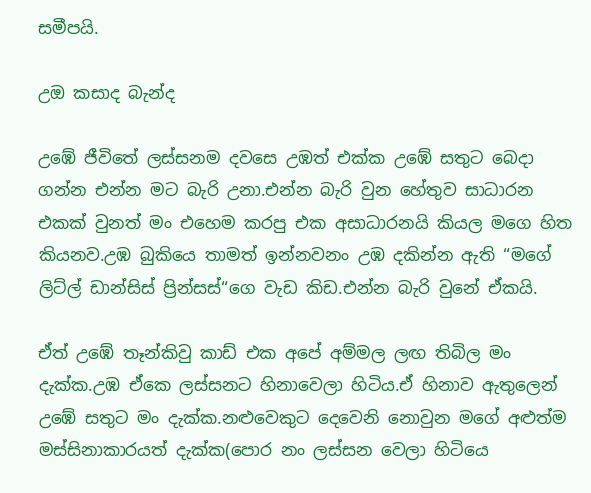සමීපයි.

උඔ කසාද බැන්ද

උඹේ ජීවිතේ ලස්සනම දවසෙ උඹත් එක්ක උඹේ සතුට බෙදා ගන්න එන්න මට බැරි උනා.එන්න බැරි වුන හේතුව සාධාරන එකක් වුනත් මං එහෙම කරපු එක අසාධාරනයි කියල මගෙ හිත කියනව.උඹ බුකියෙ තාමත් ඉන්නවනං උඹ දකින්න ඇති “මගේ ලිට්ල් ඩාන්සිස් ප්‍රින්සස්“ගෙ වැඩ කිඩ.එන්න බැරි වුනේ ඒකයි.

ඒත් උඹේ තෑන්කිවු කාඩ් එක අපේ අම්මල ලඟ තිබිල මං දැක්ක.උඹ ඒකෙ ලස්සනට හිනාවෙලා හිටිය.ඒ හිනාව ඇතුලෙන් උඹේ සතුට මං දැක්ක.නළුවෙකුට දෙවෙනි නොවුන මගේ අළුත්ම මස්සිනාකාරයත් දැක්ක(පොර නං ලස්සන වෙලා හිටියෙ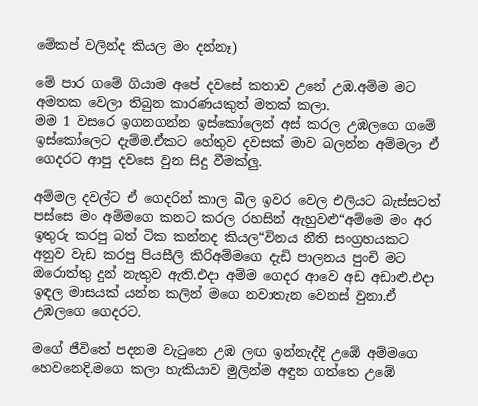මේකප් වලින්ද කියල මං දන්නෑ)

මේ පාර ගමේ ගියාම අපේ දවසේ කතාව උනේ උඹ.අම්ම මට අමතක වෙලා තිබුන කාරණයකුත් මතක් කලා.
මම 1 වසරෙ ඉගනගන්න ඉස්කෝලෙන් අස් කරල උඹලගෙ ගමේ ඉස්කෝලෙට දැම්ම.ඒකට හේතුව දවසක් මාව බලන්න අම්මලා ඒ ගෙදරට ආපු දවසෙ වුන සිදු වීමක්ලු.

අම්මල දවල්ට ඒ ගෙදරින් කාල බීල ඉවර වෙල එලියට බැස්සටත් පස්සෙ මං අම්මගෙ කනට කරල රහසින් ඇහුවළු“අම්මෙ මං අර ඉතුරු කරපු බත් ටික කන්නද කියල“විනය නීති සංග්‍රහයකට අනුව වැඩ කරපු පියසීලි කිරිඅම්මගෙ දැඩි පාලනය පුංචි මට ඔරොත්තු දුන් නැතුව ඇති.එදා අම්ම ගෙදර ආවෙ අඩ අඩාළු.එදා ඉඳල මාසයක් යන්න කලින් මගෙ නවාතැන වෙනස් වුනා.ඒ උඹලගෙ ගෙදරට.

මගේ ජීවිතේ පදනම වැටුනෙ උඹ ලඟ ඉන්නැද්දි උඹේ අම්මගෙ හෙවනෙදි.මගෙ කලා හැකියාව මුලින්ම අඳුන ගත්තෙ උඹේ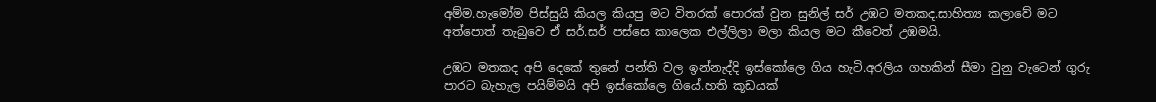අම්ම.හැමෝම පිස්සුයි කියල කියපු මට විතරක් පොරක් වුන සුනිල් සර් උඹට මතකද.සාහිත්‍ය කලාවේ මට අත්පොත් තැබුවෙ ඒ සර්.සර් පස්සෙ කාලෙක එල්ලිලා මලා කියල මට කීවෙත් උඹමයි.

උඹට මතකද අපි දෙකේ තුනේ පන්ති වල ඉන්නැද්දි ඉස්කෝලෙ ගිය හැටි.අරලිය ගහකින් සීමා වුනු වැටෙන් ගුරු පාරට බැහැල පයිම්මයි අපි ඉස්කෝලෙ ගියේ.හති කූඩයක්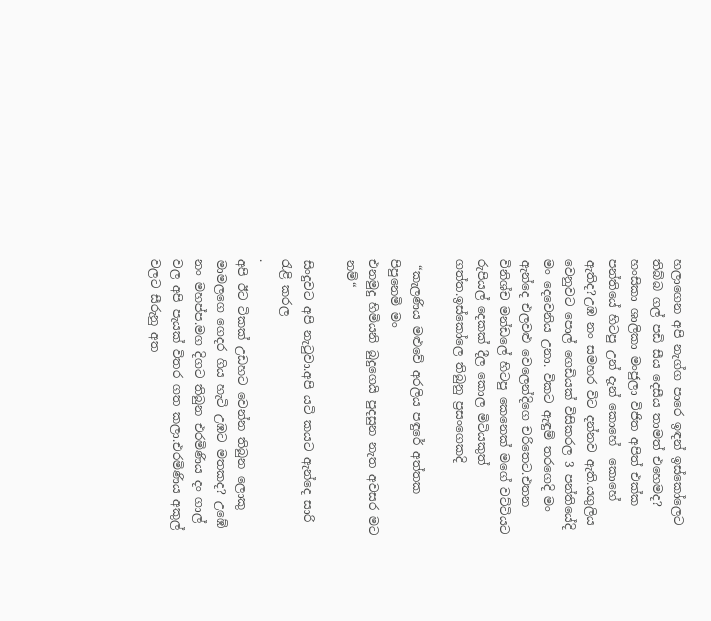හලාගෙන අපි නැග්ග පාරෙ ඉඳන් ඉස්කෝලෙට තිබ්බ ගල් පඩි සීය දෙසීය තාමත් එහෙමද? හංසිකා ශාලිකා මංජුලා විජිත අපිත් එක්ක පන්තියේ හිටපු උන් දැන් කොහේ  කොහේ ඇතිද?උඹ නං සමහර විට දන්නව ඇති.යගුලිය වෙනුවට පොල් ගෙඩියක් විසිකරල 3 පන්තියේදි මං දෙවෙනිය උනා. විකට ඇඳුම් තරගෙදි මං ඇන්දෙ එලවළු වෙලෙන්දිගෙ චරිතෙට.එතන විනිශ්ච මන්ඩලේ හිටපු කෙනෙක් මගේ වට්ටියට රුපියල් දෙකක් දීල කොල මිටියකුත් ගත්ත.ඉස්කෝලෙ තිබුනු ප්‍රසංගෙකදි

 “කැලණිය මළුවේ අරලිය පඳුරේ අත්තක පිපුනෙමි මං
එනමුදු හිමියනි බුදුගෙයි පුදසුන නැත අවසර මට නම්“

සිංදුවට අපි නැටුවා.අපි යටි කයට ඇන්දෙ සාරි රැළි කරල
.
අපි ඊට ටිකක් උඩහට වෙන්න තිබුන ලොකු මාමලගෙ ගෙදර ගිය හැටි උඹට මතකද? උඹේ නං මහප්ප.මග දිගට තිබුන එරමිණිය දං ගාල් වල අපි පැයක් විතර ගත කලා.එරමිණිය අකුල් වලට සීරුනු අත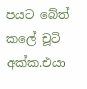පයට බේත් කලේ චූටි අක්ක.එයා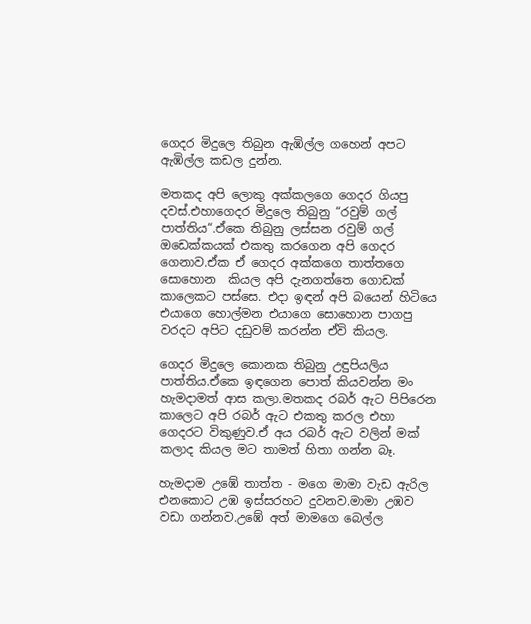ගෙදර මිදුලෙ තිබුන ඇඹිල්ල ගහෙන් අපට ඇඹිල්ල කඩල දුන්න.

මතකද අපි ලොකු අක්කලගෙ ගෙදර ගියපු දවස්.එහාගෙදර මිදුලෙ තිබුනු “රවුම් ගල් පාත්තිය“.ඒකෙ තිබුනු ලස්සන රවුම් ගල් ඔඩෙක්කයක් එකතු කරගෙන අපි ගෙදර ගෙනාව.ඒක ඒ ගෙදර අක්කගෙ තාත්තගෙ සොහොන  කියල අපි දැනගත්තෙ ගොඩක් කාලෙකට පස්සෙ. එදා ඉඳන් අපි බයෙන් හිටියෙ එයාගෙ හොල්මන එයාගෙ සොහොන පාගපු වරදට අපිට දඩුවම් කරන්න ඒවි කියල.

ගෙදර මිදුලෙ කොනක තිබුනු උඳුපියලිය  පාත්තිය.ඒකෙ ඉඳගෙන පොත් කියවන්න මං හැමදාමත් ආස කලා.මතකද රබර් ඇට පිපිරෙන කාලෙට අපි රබර් ඇට එකතු කරල එහා ගෙදරට විකුණුව.ඒ අය රබර් ඇට වලින් මක් කලාද කියල මට තාමත් හිතා ගන්න බෑ.

හැමදාම උඹේ තාත්ත - මගෙ මාමා වැඩ ඇරිල  එනකොට උඹ ඉස්සරහට දුවනව.මාමා උඹව වඩා ගන්නව.උඹේ අත් මාමගෙ බෙල්ල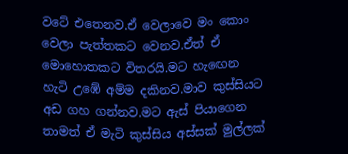වටේ එතෙනව.ඒ වෙලාවෙ මං කොං වෙලා පැත්තකට වෙනව.ඒත් ඒ මොහොතකට විතරයි.මට හැඟෙන හැටි උඹේ අම්ම දකිනව.මාව කුස්සියට අඩ ගහ ගන්නව.මට ඇස් පියාගෙන තාමත් ඒ මැටි කුස්සිය අස්සක් මුල්ලක්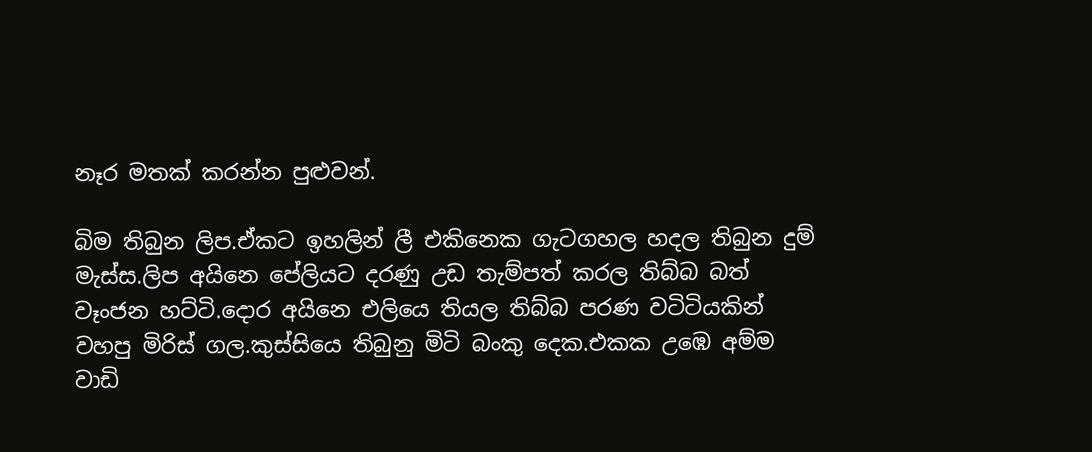නෑර මතක් කරන්න පුළුවන්.

බිම තිබුන ලිප.ඒකට ඉහලින් ලී එකිනෙක ගැටගහල හදල තිබුන දුම් මැස්ස.ලිප අයිනෙ පේලියට දරණු උඩ තැම්පත් කරල තිබ්බ බත් වෑංජන හට්ටි.දොර අයිනෙ එලියෙ තියල තිබ්බ පරණ වටිටියකින් වහපු මිරිස් ගල.කුස්සියෙ තිබුනු මිටි බංකු දෙක.එකක උඹෙ අම්ම වාඩි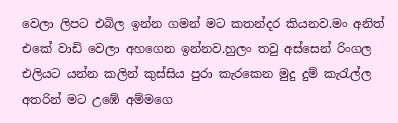වෙලා ලිපට එබිල ඉන්න ගමන් මට කතන්දර කියනව.මං අනිත් එකේ වාඩි වෙලා අහගෙන ඉන්නව.හුලං තවු අස්සෙන් රිංගල එලියට යන්න කලින් කුස්සිය පුරා කැරකෙන මුදු දුම් කැරැල්ල අතරින් මට උඹේ අම්මගෙ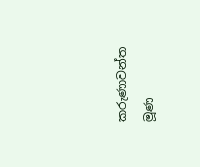කරුණාවන්ත මූණ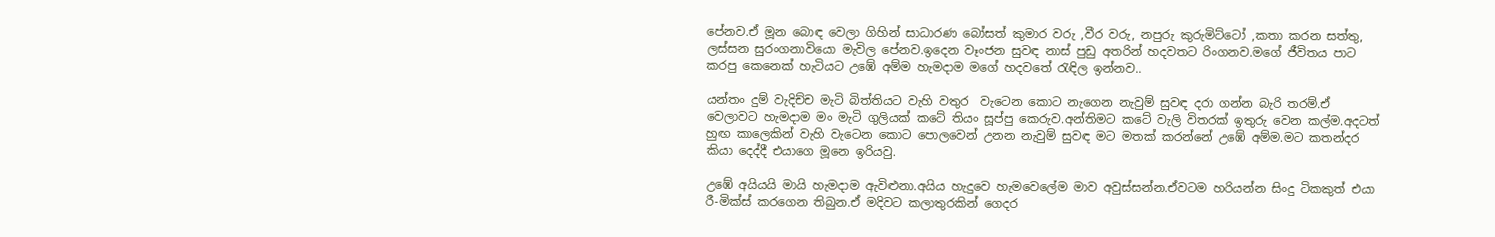පේනව.ඒ මූන බොඳ වෙලා ගිහින් සාධාරණ බෝසත් කුමාර වරු ,වීර වරු, නපුරු කුරුමිට්ටෝ ,කතා කරන සත්තු, ලස්සන සුරංගනාවියො මැවිල පේනව.ඉදෙන වෑංජන සුවඳ නාස් පුඩු අතරින් හදවතට රිංගනව.මගේ ජීවිතය පාට කරපු කෙනෙක් හැටියට උඹේ අම්ම හැමදාම මගේ හදවතේ රැඳිල ඉන්නව..

යන්තං දුම් වැදිච්ච මැටි බිත්තියට වැහි වතුර  වැටෙන කොට නැගෙන නැවුම් සුවඳ දරා ගන්න බැරි තරම්.ඒ වෙලාවට හැමදාම මං මැටි ගුලියක් කටේ තියං සූප්පු කෙරුව.අන්තිමට කටේ වැලි විතරක් ඉතුරු වෙන කල්ම.අදටත් හුඟ කාලෙකින් වැහි වැටෙන කොට පොලවෙන් උනන නැවුම් සුවඳ මට මතක් කරන්නේ උඹේ අම්ම.මට කතන්දර කියා දෙද්දී එයාගෙ මූනෙ ඉරියවු.

උඹේ අයියයි මායි හැමදාම ඇවිළුනා.අයිය හැදුවෙ හැමවෙලේම මාව අවුස්සන්න.ඒවටම හරියන්න සිංදු ටිකකුත් එයා රී-මික්ස් කරගෙන තිබුන.ඒ මදිවට කලාතුරකින් ගෙදර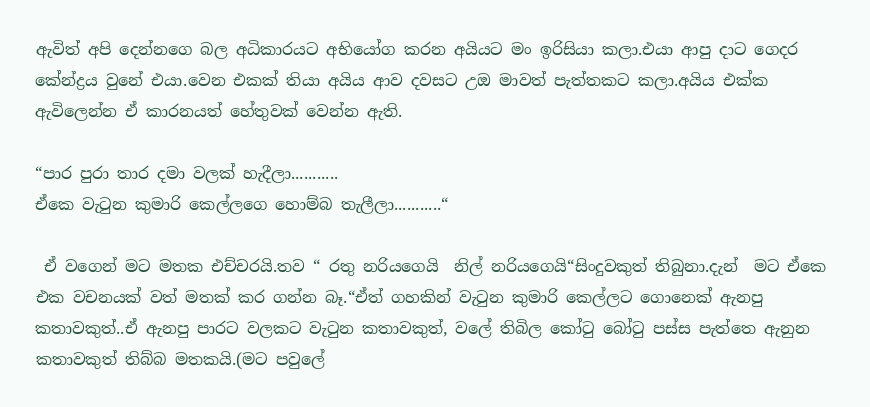ඇවිත් අපි දෙන්නගෙ බල අධිකාරයට අභියෝග කරන අයියට මං ඉරිසියා කලා.එයා ආපු දාට ගෙදර කේන්ද්‍රය වුනේ එයා.වෙන එකක් තියා අයිය ආව දවසට උඔ මාවත් පැත්තකට කලා.අයිය එක්ක ඇවිලෙන්න ඒ කාරනයත් හේතුවක් වෙන්න ඇති.

“පාර පුරා තාර දමා වලක් හැදීලා...........
ඒකෙ වැටුන කුමාරි කෙල්ලගෙ හොම්බ තැලීලා...........“

 ඒ වගෙන් මට මතක එච්චරයි.තව “ රතු නරියගෙයි  නිල් නරියගෙයි“සිංදුවකුත් තිබුනා.දැන්  මට ඒකෙ එක වචනයක් වත් මතක් කර ගන්න බෑ.“ඒත් ගහකින් වැටුන කුමාරි කෙල්ලට ගොනෙක් ඇනපු කතාවකුත්..ඒ ඇනපු පාරට වලකට වැටුන කතාවකුත්, වලේ තිබිල කෝටු බෝටු පස්ස පැත්තෙ ඇනුන කතාවකුත් තිබ්බ මතකයි.(මට පවුලේ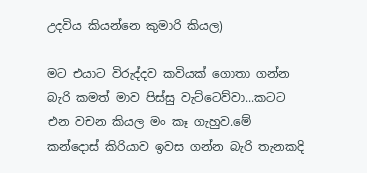උදවිය කියන්නෙ කුමාරි කියල)

මට එයාට විරුද්දව කවියක් ගොතා ගන්න බැරි කමත් මාව පිස්සු වැට්ටෙව්වා...කටට එන වචන කියල මං කෑ ගැහුව.මේ කන්දොස් කිරියාව ඉවස ගන්න බැරි තැනකදි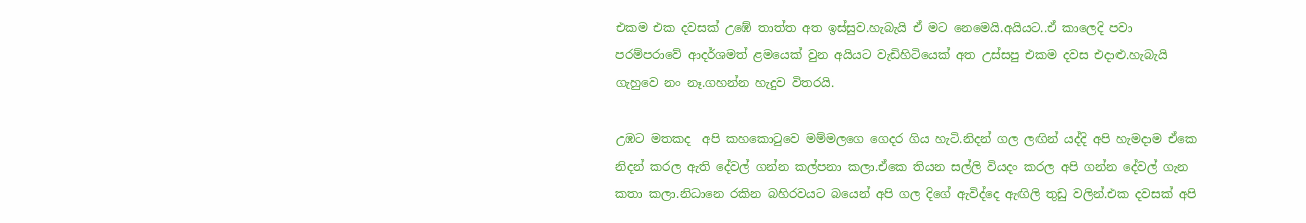එකම එක දවසක් උඹේ තාත්ත අත ඉස්සුව.හැබැයි ඒ මට නෙමෙයි.අයියට..ඒ කාලෙදි පවා පරම්පරාවේ ආදර්ශමත් ළමයෙක් වුන අයියට වැඩිහිටියෙක් අත උස්සපු එකම දවස එදාළු.හැබැයි ගැහුවෙ නං නෑ.ගහන්න හැදුව විතරයි.

උඹට මතකද  අපි කහකොටුවෙ මම්මලගෙ ගෙදර ගිය හැටි.නිදන් ගල ලඟින් යද්දි අපි හැමදාම ඒකෙ නිදන් කරල ඇති දේවල් ගන්න කල්පනා කලා.ඒකෙ තියන සල්ලි වියදං කරල අපි ගන්න දේවල් ගැන කතා කලා.නිධානෙ රකින බහිරවයට බයෙන් අපි ගල දිගේ ඇවිද්දෙ ඇඟිලි තුඩු වලින්.එක දවසක් අපි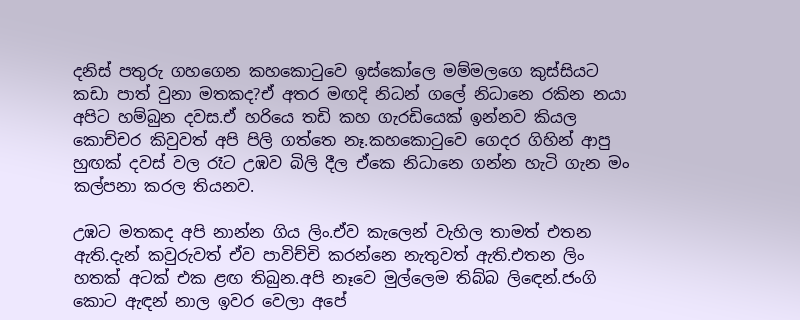දනිස් පතුරු ගහගෙන කහකොටුවෙ ඉස්කෝලෙ මම්මලගෙ කුස්සියට කඩා පාත් වුනා මතකද?ඒ අතර මඟදි නිධන් ගලේ නිධානෙ රකින නයා අපිට හම්බුන දවස.ඒ හරියෙ තඩි කහ ගැරඩියෙක් ඉන්නව කියල කොච්චර කිවුවත් අපි පිලි ගත්තෙ නෑ.කහකොටුවෙ ගෙදර ගිහින් ආපු හුඟක් දවස් වල රෑට උඹව බිලි දීල ඒකෙ නිධානෙ ගන්න හැටි ගැන මං කල්පනා කරල තියනව.

උඹට මතකද අපි නාන්න ගිය ලිං.ඒව කැලෙන් වැහිල තාමත් එතන ඇති.දැන් කවුරුවත් ඒව පාවිච්චි කරන්නෙ නැතුවත් ඇති.එතන ලිං හතක් අටක් එක ළඟ තිබුන.අපි නෑවෙ මුල්ලෙම තිබ්බ ලිඳෙන්.ජංගි කොට ඇඳන් නාල ඉවර වෙලා අපේ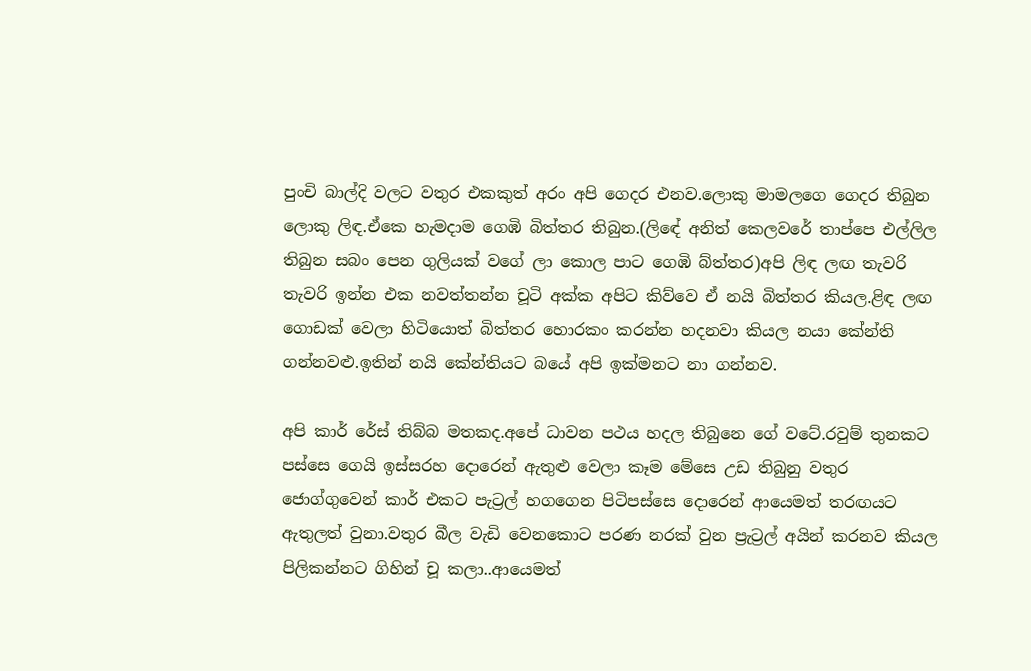පුංචි බාල්දි වලට වතුර එකකුත් අරං අපි ගෙදර එනව.ලොකු මාමලගෙ ගෙදර තිබුන ලොකු ලිඳ.ඒකෙ හැමදාම ගෙඹි බිත්තර තිබුන.(ලිඳේ අනිත් කෙලවරේ තාප්පෙ එල්ලිල තිබුන සබං පෙන ගුලියක් වගේ ලා කොල පාට ගෙඹි බ්ත්තර)අපි ලිඳ ලඟ තැවරි තැවරි ඉන්න එක නවත්තන්න චූටි අක්ක අපිට කිව්වෙ ඒ නයි බිත්තර කියල.ළිඳ ලඟ ගොඩක් වෙලා හිටියොත් බිත්තර හොරකං කරන්න හදනවා කියල නයා කේන්ති ගන්නවළු.ඉතින් නයි කේන්තියට බයේ අපි ඉක්මනට නා ගන්නව.

අපි කාර් රේස් තිබ්බ මතකද.අපේ ධාවන පථය හදල තිබුනෙ ගේ වටේ.රවුම් තුනකට පස්සෙ ගෙයි ඉස්සරහ දොරෙන් ඇතුළු වෙලා කෑම මේසෙ උඩ තිබුනු වතුර ජොග්ගුවෙන් කාර් එකට පැට්‍රල් හගගෙන පිටිපස්සෙ දොරෙන් ආයෙමත් තරඟයට ඇතුලත් වුනා.වතුර බීල වැඩි වෙනකොට පරණ නරක් වුන ප්‍රැට්‍රල් අයින් කරනව කියල පිලිකන්නට ගිහින් චූ කලා..ආයෙමත්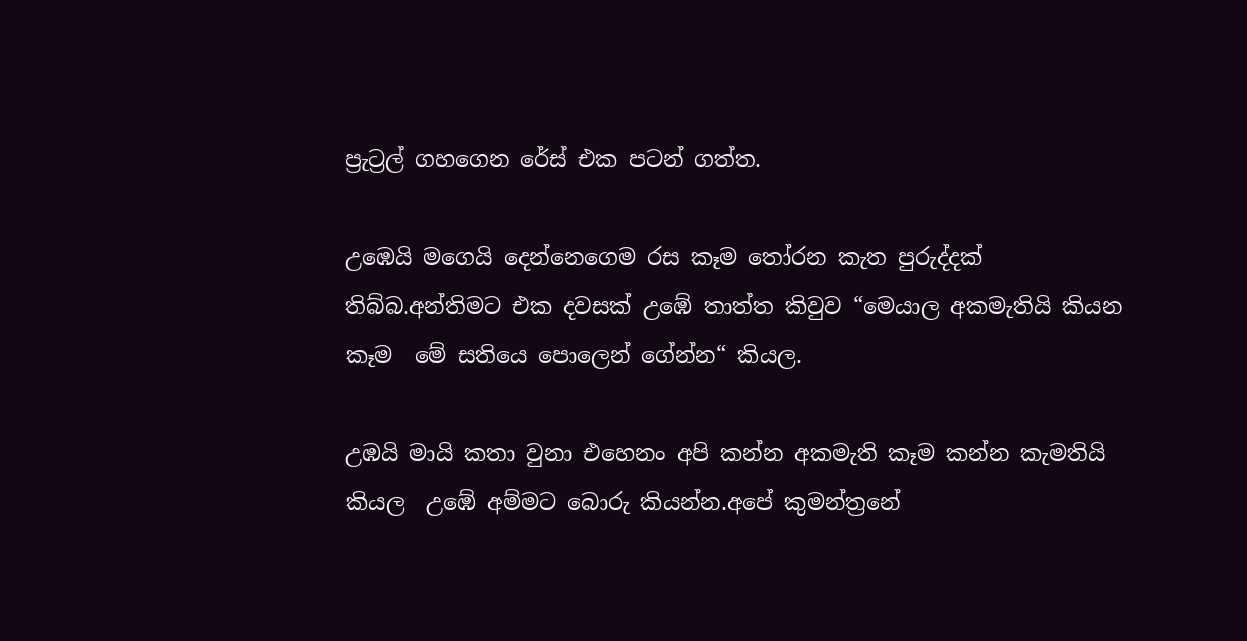ප්‍රැට්‍රල් ගහගෙන රේස් එක පටන් ගත්ත.

උඹෙයි මගෙයි දෙන්නෙගෙම රස කෑම තෝරන කැත පුරුද්දක් තිබ්බ.අන්තිමට එක දවසක් උඹේ තාත්ත කිවුව “මෙයාල අකමැතියි කියන කෑම  මේ සතියෙ පොලෙන් ගේන්න“ කියල.

උඹයි මායි කතා වුනා එහෙනං අපි කන්න අකමැති කෑම කන්න කැමතියි කියල  උඹේ අම්මට බොරු කියන්න.අපේ කුමන්ත්‍රනේ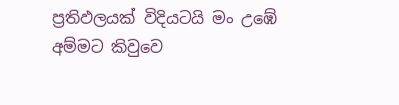ප්‍රතිඵලයක් විදියටයි මං උඹේ අම්මට කිවුවෙ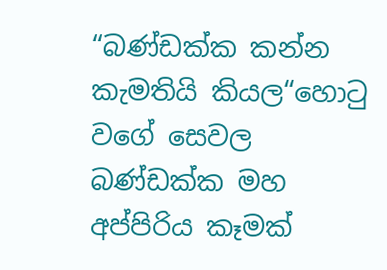“බණ්ඩක්ක කන්න කැමතියි කියල“හොටු වගේ සෙවල බණ්ඩක්ක මහ අප්පිරිය කෑමක්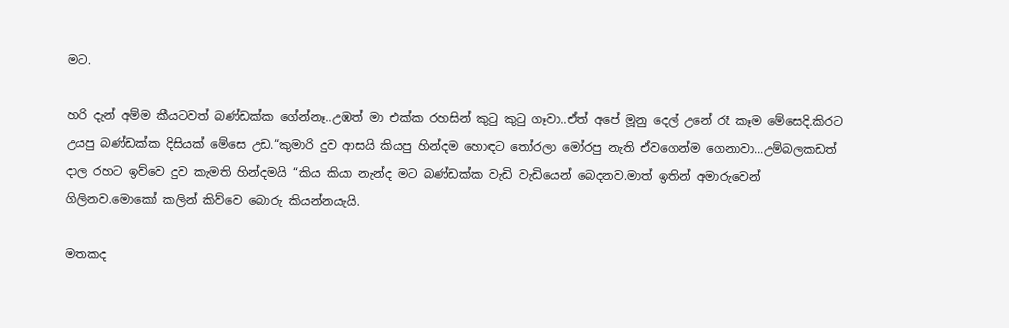මට.

හරි දැන් අම්ම කීයටවත් බණ්ඩක්ක ගේන්නෑ..උඹත් මා එක්ක රහසින් කුටු කුටු ගෑවා..ඒත් අපේ මූනු දෙල් උනේ රෑ කෑම මේසෙදි.කිරට උයපු බණ්ඩක්ක දිසියක් මේසෙ උඩ.“කුමාරි දුව ආසයි කියපු හින්දම හොඳට තෝරලා මෝරපු නැති ඒවගෙන්ම ගෙනාවා...උම්බලකඩත් දාල රහට ඉව්වෙ දුව කැමති හින්දමයි “කිය කියා නැන්ද මට බණ්ඩක්ක වැඩි වැඩියෙන් බෙදනව.මාත් ඉතින් අමාරුවෙන් ගිලිනව.මොකෝ කලින් කිව්වෙ බොරු කියන්නයැයි.

මතකද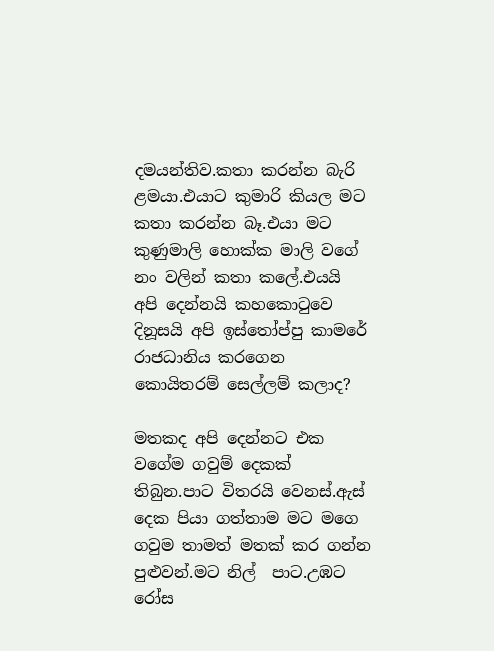දමයන්තිව.කතා කරන්න බැරි ළමයා.එයාට කුමාරි කියල මට කතා කරන්න බෑ.එයා මට කුණුමාලි හොක්ක මාලි වගේ නං වලින් කතා කලේ.එයයි අපි දෙන්නයි කහකොටුවෙ දිනූසයි අපි ඉස්තෝප්පු කාමරේ රාජධානිය කරගෙන කොයිතරම් සෙල්ලම් කලාද?

මතකද අපි දෙන්නට එක වගේම ගවුම් දෙකක් තිබුන.පාට විතරයි වෙනස්.ඇස් දෙක පියා ගත්තාම මට මගෙ ගවුම තාමත් මතක් කර ගන්න පුළුවන්.මට නිල්  පාට.උඹට රෝස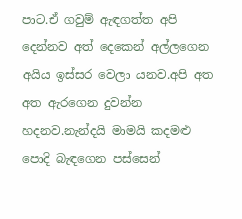පාට.ඒ ගවුම් ඇඳගත්ත අපි දෙන්නව අත් දෙකෙන් අල්ලගෙන අයිය ඉස්සර වෙලා යනව.අපි අත අත ඇරගෙන දුවන්න හදනව.නැන්දයි මාමයි කදමළු පොදි බැඳගෙන පස්සෙන්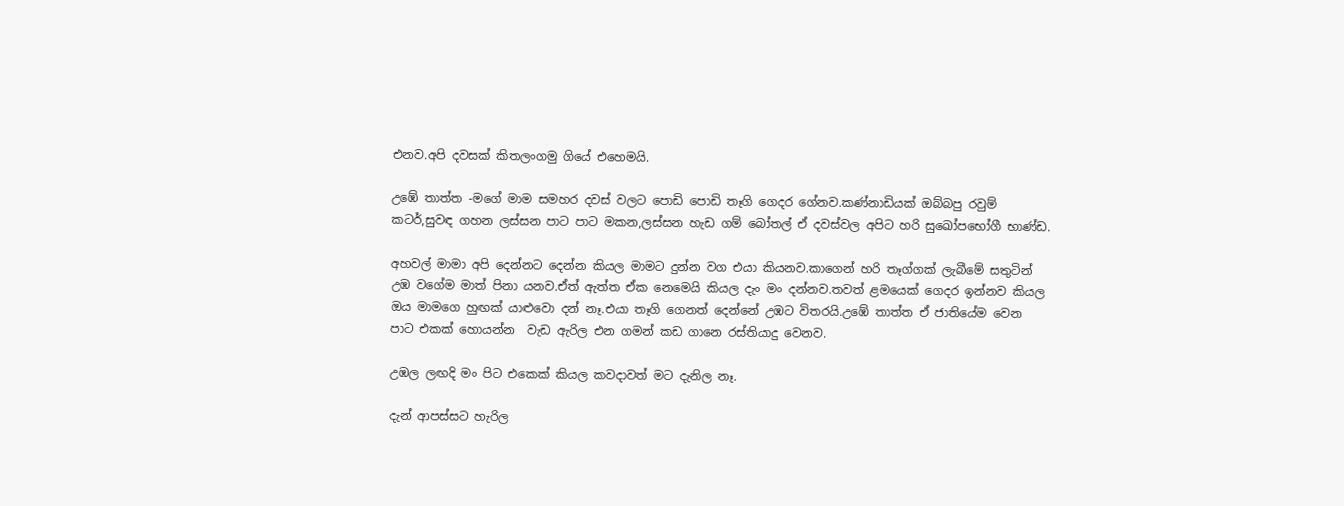එනව.අපි දවසක් කිතලංගමු ගියේ එහෙමයි.

උඹේ තාත්ත -මගේ මාම සමහර දවස් වලට පොඩි පොඩි තෑගි ගෙදර ගේනව.කණ්නාඩියක් ඔබ්බපු රවුම් කටර්,සුවඳ ගහන ලස්සන පාට පාට මකන,ලස්සන හැඩ ගම් බෝතල් ඒ දවස්වල අපිට හරි සුඛෝපභෝගී භාණ්ඩ.

අහවල් මාමා අපි දෙන්නට දෙන්න කියල මාමට දුන්න වග එයා කියනව.කාගෙන් හරි තෑග්ගක් ලැබීමේ සතුටින් උඹ වගේම මාත් පිනා යනව.ඒත් ඇත්ත ඒක නෙමෙයි කියල දැං මං දන්නව.තවත් ළමයෙක් ගෙදර ඉන්නව කියල ඔය මාමගෙ හුඟක් යාළුවො දන් නෑ.එයා තෑගි ගෙනත් දෙන්නේ උඹට විතරයි.උඹේ තාත්ත ඒ ජාතියේම වෙන පාට එකක් හොයන්න  වැඩ ඇරිල එන ගමන් කඩ ගානෙ රස්තියාදු වෙනව.

උඹල ලඟදි මං පිට එකෙක් කියල කවදාවත් මට දැනිල නෑ.

දැන් ආපස්සට හැරිල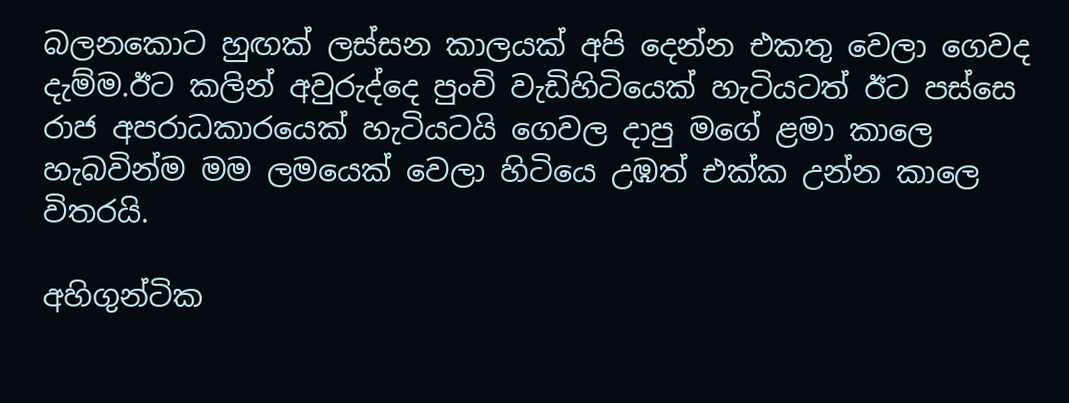බලනකොට හුඟක් ලස්සන කාලයක් අපි දෙන්න එකතු වෙලා ගෙවද දැම්ම.ඊට කලින් අවුරුද්දෙ පුංචි වැඩිහිටියෙක් හැටියටත් ඊට පස්සෙ රාජ අපරාධකාරයෙක් හැටියටයි ගෙවල දාපු මගේ ළමා කාලෙ හැබවින්ම මම ලමයෙක් වෙලා හිටියෙ උඹත් එක්ක උන්න කාලෙ විතරයි.

අහිගුන්ටික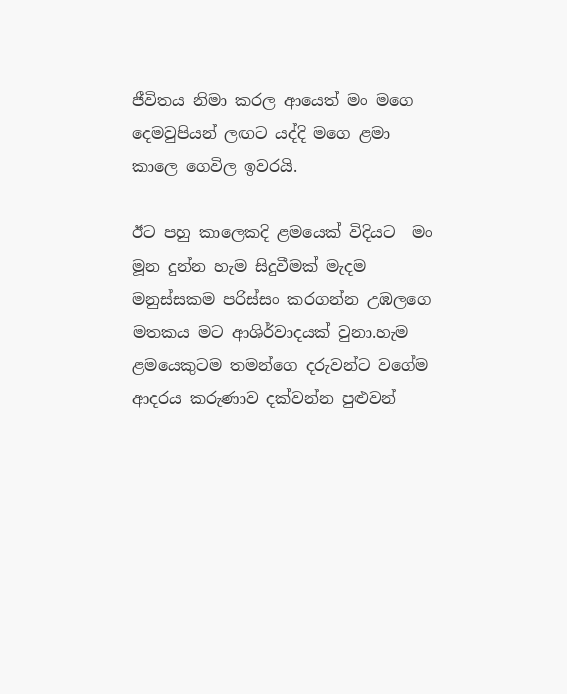ජීවිතය නිමා කරල ආයෙත් මං මගෙ දෙමවුපියන් ලඟට යද්දි මගෙ ළමා කාලෙ ගෙවිල ඉවරයි.

ඊට පහු කාලෙකදි ළමයෙක් විදියට  මං මූන දුන්න හැම සිදුවීමක් මැදම මනුස්සකම පරිස්සං කරගන්න උඹලගෙ මතකය මට ආශිර්වාදයක් වුනා.හැම ළමයෙකුටම තමන්ගෙ දරුවන්ට වගේම ආදරය කරුණාව දක්වන්න පුළුවන්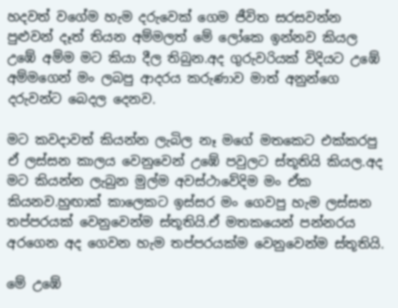හදවත් වගේම හැම දරුවෙක් ගෙම ජීවිත සරසවන්න පුළුවන් දෑත් තියන අම්මලත් මේ ලෝකෙ ඉන්නව කියල උඹේ අම්ම මට කියා දීල තිබුන.අද ගුරුවරියක් විදියට උඹේ අම්මගෙන් මං ලබපු ආදරය කරුණාව මාත් අනුන්ගෙ දරුවන්ට බෙදල දෙනව.

මට කවදාවත් කියන්න ලැබිල නෑ මගේ මතකෙට එක්කරපු ඒ ලස්සන කාලය වෙනුවෙන් උඹේ පවුලට ස්තූතියි කියල.අද මට කියන්න ලැබුන මුල්ම අවස්ථාවේදිම මං ඒක කියනව.හුඟාක් කාලෙකට ඉස්සර මං ගෙවපු හැම ලස්සන තප්පරයක් වෙනුවෙන්ම ස්තූතියි.ඒ මතකයෙන් පන්නරය අරගෙන අද ගෙවන හැම තප්පරයක්ම වෙනුවෙන්ම ස්තූතියි.

මේ උඹේ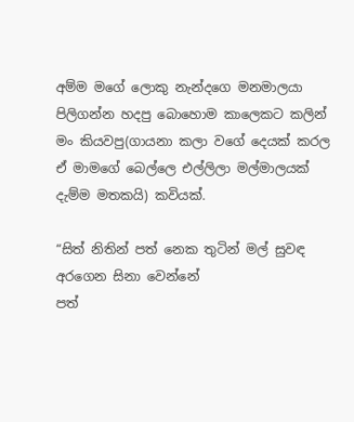අම්ම මගේ ලොකු නැන්දගෙ මනමාලයා පිලිගන්න හදපු බොහොම කාලෙකට කලින් මං කියවපු(ගායනා කලා වගේ දෙයක් කරල ඒ මාමගේ බෙල්ලෙ එල්ලිලා මල්මාලයක් දැම්ම මතකයි) කවියක්.

“සිත් නිතින් පත් නෙක තුටින් මල් සුවඳ අරගෙන සිනා වෙන්නේ
පත්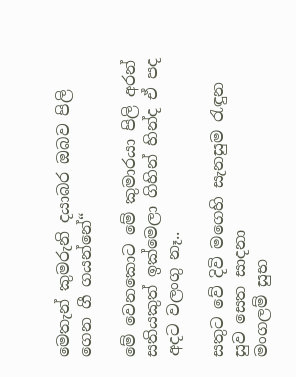මෙතැන් කුමරුනි දයාබර ඔබව පිලි ගෙන ගී ගයන්නේ“

මේ වෙනකොට මේ කුමාරයා පිලි අරන් සතියකුත් ඉක්මෙලා ගිහින් හින්ද ඒ පද අදට වලංගු නෑ..

සතුට වේ දිවි මගෙහි සැනසුම රැඳුන සුව සෙත සාදනා
මංගලම් සුභ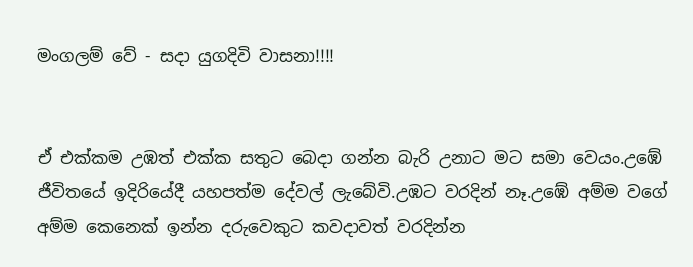මංගලම් වේ - සදා යුගදිවි වාසනා!!!!


ඒ එක්කම උඹත් එක්ක සතුට බෙදා ගන්න බැරි උනාට මට සමා වෙයං.උඹේ ජීවිතයේ ඉදිරියේදී යහපත්ම දේවල් ලැබේවි.උඹට වරදින් නෑ.උඹේ අම්ම වගේ අම්ම කෙනෙක් ඉන්න දරුවෙකුට කවදාවත් වරදින්න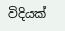විදියක්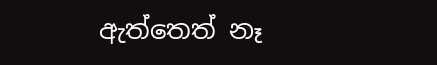ඇත්තෙත් නෑ